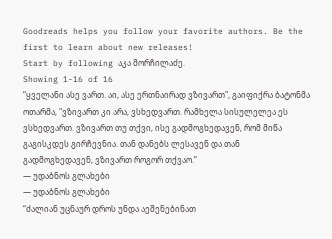Goodreads helps you follow your favorite authors. Be the first to learn about new releases!
Start by following აკა მორჩილაძე.
Showing 1-16 of 16
“ყველანი ასე ვართ. აი, ასე ერთნაირად ვზივართ", გაიფიქრა ბატონმა ოთარმა, "ვზივართ კი არა, ვსხედვართ. რამხელა სისულელეა ეს ვსხედვართ. ვზივართ თუ თქვი, ისე გადმოგხედავენ, რომ მიწა გაგისკდეს გირჩევნია. თან დანებს ლესავენ და თან გადმოგხედავენ, ვზივართ როგორ თქვაო.”
― უდაბნოს გლახები
― უდაბნოს გლახები
“ძალიან უცნაურ დროს უნდა აეშენებინათ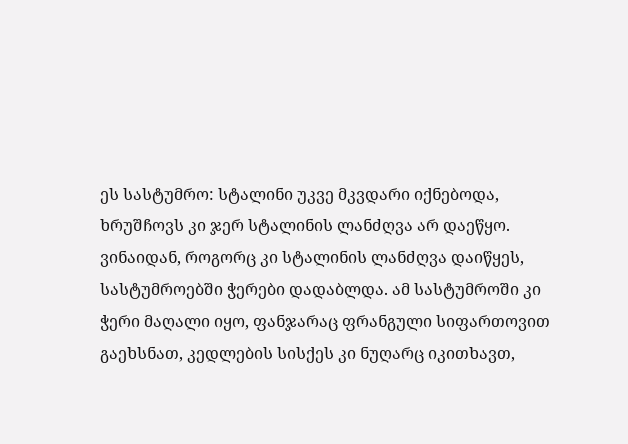ეს სასტუმრო: სტალინი უკვე მკვდარი იქნებოდა, ხრუშჩოვს კი ჯერ სტალინის ლანძღვა არ დაეწყო. ვინაიდან, როგორც კი სტალინის ლანძღვა დაიწყეს, სასტუმროებში ჭერები დადაბლდა. ამ სასტუმროში კი ჭერი მაღალი იყო, ფანჯარაც ფრანგული სიფართოვით გაეხსნათ, კედლების სისქეს კი ნუღარც იკითხავთ,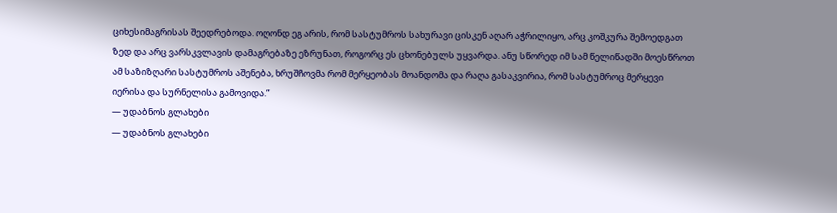ციხესიმაგრისას შეედრებოდა. ოღონდ ეგ არის, რომ სასტუმროს სახურავი ცისკენ აღარ აჭრილიყო, არც კოშკურა შემოედგათ ზედ და არც ვარსკვლავის დამაგრებაზე ეზრუნათ, როგორც ეს ცხონებულს უყვარდა. ანუ სწორედ იმ სამ წელიწადში მოესწროთ ამ საზიზღარი სასტუმროს აშენება, ხრუშჩოვმა რომ მერყეობას მოანდომა და რაღა გასაკვირია, რომ სასტუმროც მერყევი იერისა და სურნელისა გამოვიდა.”
― უდაბნოს გლახები
― უდაბნოს გლახები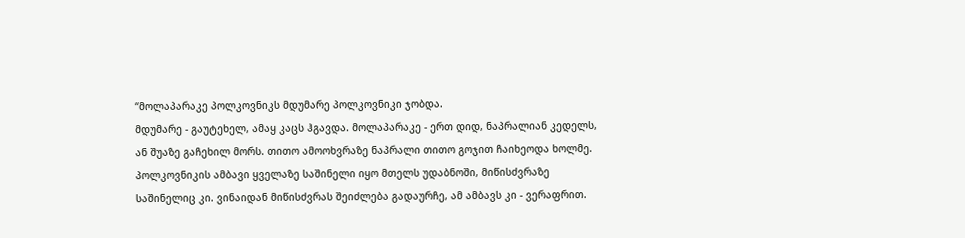“მოლაპარაკე პოლკოვნიკს მდუმარე პოლკოვნიკი ჯობდა.
მდუმარე - გაუტეხელ, ამაყ კაცს ჰგავდა. მოლაპარაკე - ერთ დიდ, ნაპრალიან კედელს, ან შუაზე გაჩეხილ მორს. თითო ამოოხვრაზე ნაპრალი თითო გოჯით ჩაიხეოდა ხოლმე.
პოლკოვნიკის ამბავი ყველაზე საშინელი იყო მთელს უდაბნოში, მიწისძვრაზე საშინელიც კი. ვინაიდან მიწისძვრას შეიძლება გადაურჩე, ამ ამბავს კი - ვერაფრით.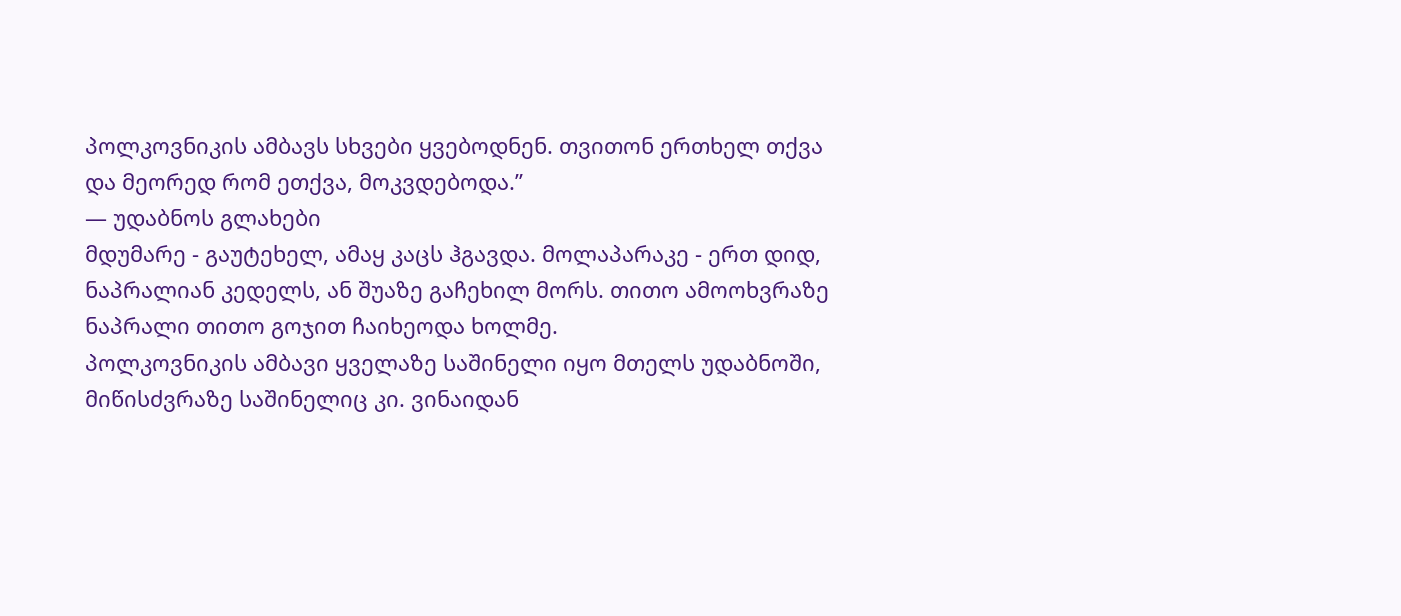პოლკოვნიკის ამბავს სხვები ყვებოდნენ. თვითონ ერთხელ თქვა და მეორედ რომ ეთქვა, მოკვდებოდა.”
― უდაბნოს გლახები
მდუმარე - გაუტეხელ, ამაყ კაცს ჰგავდა. მოლაპარაკე - ერთ დიდ, ნაპრალიან კედელს, ან შუაზე გაჩეხილ მორს. თითო ამოოხვრაზე ნაპრალი თითო გოჯით ჩაიხეოდა ხოლმე.
პოლკოვნიკის ამბავი ყველაზე საშინელი იყო მთელს უდაბნოში, მიწისძვრაზე საშინელიც კი. ვინაიდან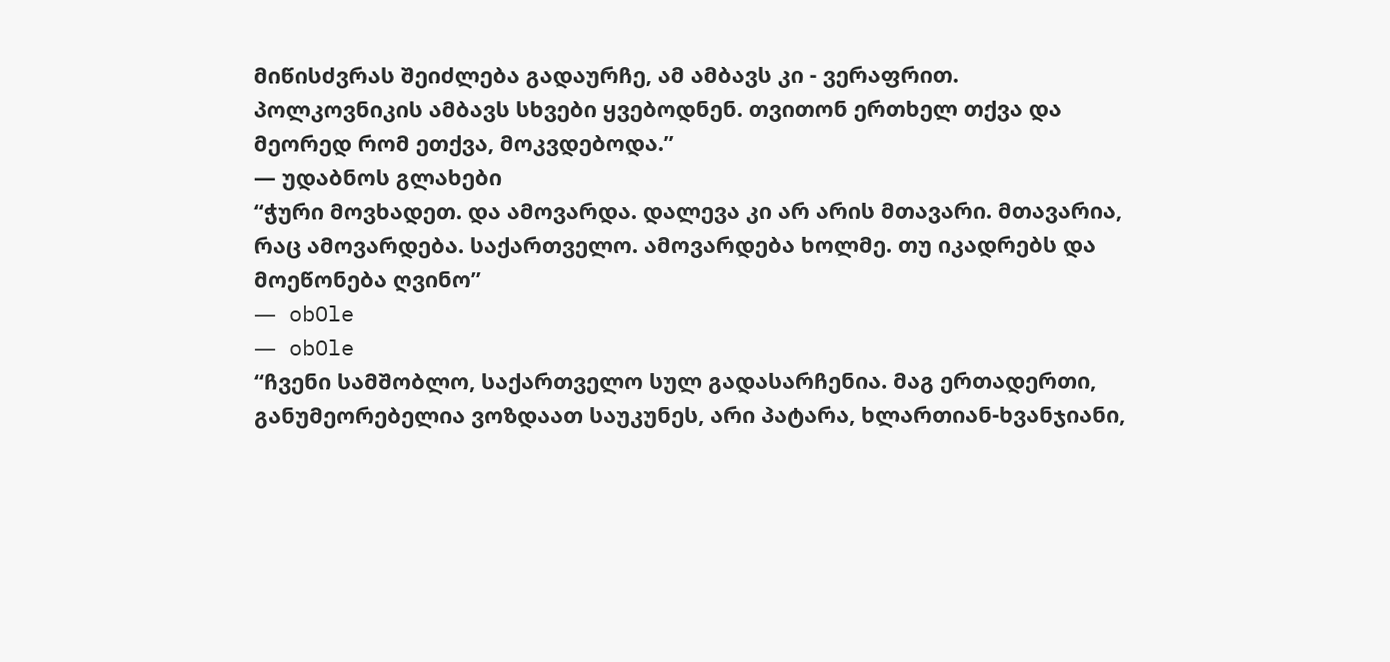მიწისძვრას შეიძლება გადაურჩე, ამ ამბავს კი - ვერაფრით.
პოლკოვნიკის ამბავს სხვები ყვებოდნენ. თვითონ ერთხელ თქვა და მეორედ რომ ეთქვა, მოკვდებოდა.”
― უდაბნოს გლახები
“ჭური მოვხადეთ. და ამოვარდა. დალევა კი არ არის მთავარი. მთავარია, რაც ამოვარდება. საქართველო. ამოვარდება ხოლმე. თუ იკადრებს და მოეწონება ღვინო”
― obOle
― obOle
“ჩვენი სამშობლო, საქართველო სულ გადასარჩენია. მაგ ერთადერთი, განუმეორებელია ვოზდაათ საუკუნეს, არი პატარა, ხლართიან-ხვანჯიანი,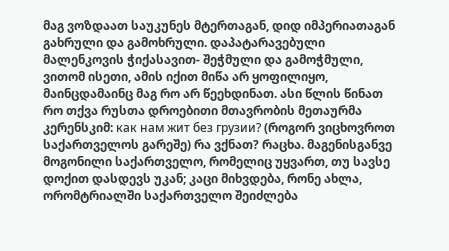მაგ ვოზდაათ საუკუნეს მტერთაგან, დიდ იმპერიათაგან გახრული და გამოხრული. დაპატარავებული მალენკოვის ჭიქასავით- შეჭმული და გამოჭმული, ვითომ ისეთი, ამის იქით მიწა არ ყოფილიყო, მაინცდამაინც მაგ რო არ წეეხდინათ. ასი წლის წინათ რო თქვა რუსთა დროებითი მთავრობის მეთაურმა კერენსკიმ: как нам жит без грузии? (როგორ ვიცხოვროთ საქართველოს გარეშე) რა ვქნათ? რაცხა. მაგენისგანვე მოგონილი საქართველო, რომელიც უყვართ, თუ სავსე დოქით დასდევს უკან; კაცი მიხვდება, რონე ახლა, ორომტრიალში საქართველო შეიძლება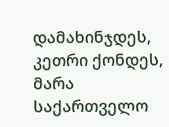დამახინჯდეს, კეთრი ქონდეს, მარა საქართველო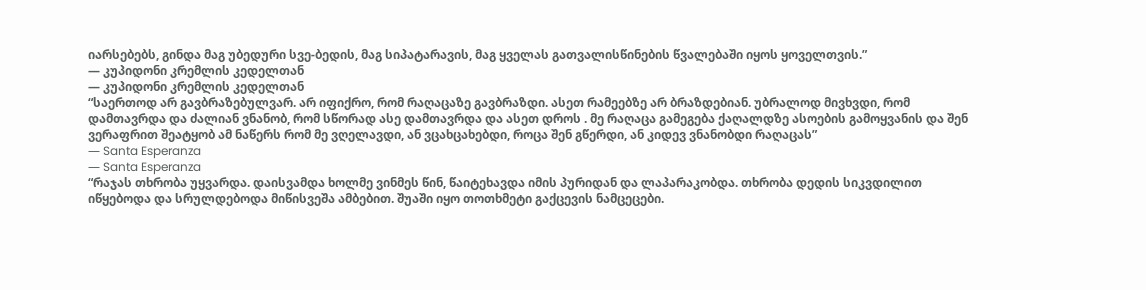იარსებებს, გინდა მაგ უბედური სვე-ბედის, მაგ სიპატარავის, მაგ ყველას გათვალისწინების წვალებაში იყოს ყოველთვის.”
― კუპიდონი კრემლის კედელთან
― კუპიდონი კრემლის კედელთან
“საერთოდ არ გავბრაზებულვარ. არ იფიქრო, რომ რაღაცაზე გავბრაზდი. ასეთ რამეებზე არ ბრაზდებიან. უბრალოდ მივხვდი, რომ დამთავრდა და ძალიან ვნანობ, რომ სწორად ასე დამთავრდა და ასეთ დროს . მე რაღაცა გამეგება ქაღალდზე ასოების გამოყვანის და შენ ვერაფრით შეატყობ ამ ნაწერს რომ მე ვღელავდი, ან ვცახცახებდი, როცა შენ გწერდი, ან კიდევ ვნანობდი რაღაცას”
― Santa Esperanza
― Santa Esperanza
“რაჯას თხრობა უყვარდა. დაისვამდა ხოლმე ვინმეს წინ, წაიტეხავდა იმის პურიდან და ლაპარაკობდა. თხრობა დედის სიკვდილით იწყებოდა და სრულდებოდა მიწისვეშა ამბებით. შუაში იყო თოთხმეტი გაქცევის ნამცეცები.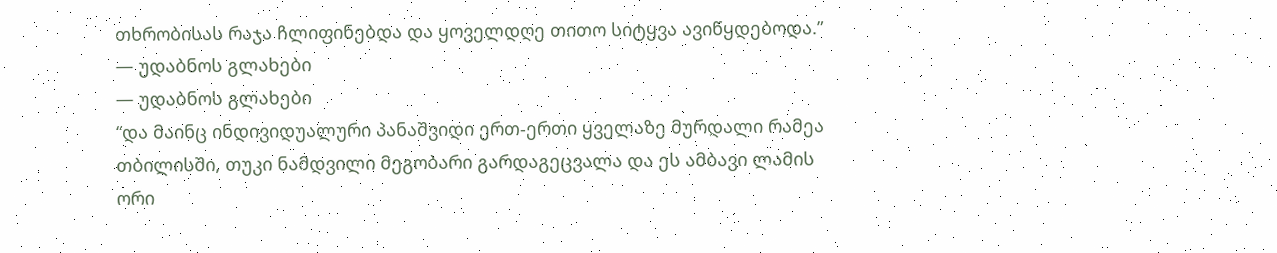თხრობისას რაჯა ჩლიფინებდა და ყოველდღე თითო სიტყვა ავიწყდებოდა.”
― უდაბნოს გლახები
― უდაბნოს გლახები
“და მაინც ინდივიდუალური პანაშვიდი ერთ-ერთი ყველაზე მურდალი რამეა თბილისში, თუკი ნამდვილი მეგობარი გარდაგეცვალა და ეს ამბავი ლამის ორი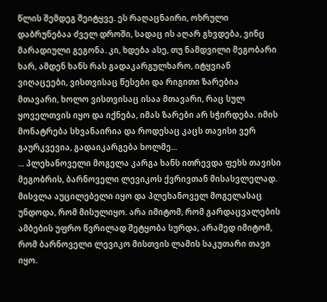წლის შემდეგ შეიტყვე. ეს რაღაცნაირი, ოხრული დაბრუნებაა ძველ დროში, სადაც ის აღარ გხვდება, ვინც მარადიული გეგონა. კი, ხდება ასე, თუ ნამდვილი მეგობარი ხარ, ამდენ ხანს რას გადაკარგულხარო, იტყვიან ვიღაცეები, ვისთვისაც წესები და რიგითი ზარებია მთავარი, ხოლო ვისთვისაც ისაა მთავარი, რაც სულ ყოველთვის იყო და იქნება, იმას ზარები არ სჭირდება. იმის მონატრება სხვანაირია და როდესაც კაცს თავისი ვერ გაურკვევია, გადაიკარგება ხოლმე...
... პლეხანოველი მოგელა კარგა ხანს ითრევდა ფეხს თავისი მეგობრის, ბარნოველი ლევიკოს ქვრივთან მისასვლელად.
მისვლა აუცილებელი იყო და პლეხანოველ მოგელასაც უნდოდა, რომ მისულიყო. არა იმიტომ, რომ გარდაცვალების ამბების უფრო წვრილად შეტყობა სურდა, არამედ იმიტომ, რომ ბარნოველი ლევიკო მისთვის ლამის საკუთარი თავი იყო.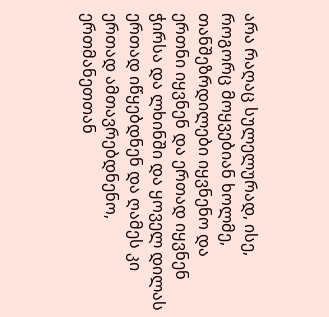არა რაღაც სულელურად, ისე, როგორც მოყვებიან ხოლმე, თანშეზრდილები იყვნენო და ერთნი იყვნენ და ერთად იყვნენ ჭირსა და ლხინში და ყოველ დილას ერთად იწყებდნენ და ღამეს კი ერთად ამთავრებდნენო, ერთმანეთთან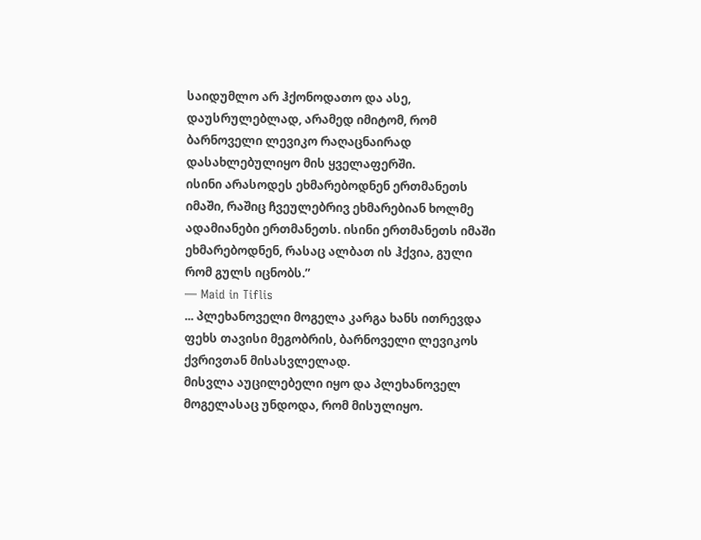საიდუმლო არ ჰქონოდათო და ასე, დაუსრულებლად, არამედ იმიტომ, რომ ბარნოველი ლევიკო რაღაცნაირად დასახლებულიყო მის ყველაფერში.
ისინი არასოდეს ეხმარებოდნენ ერთმანეთს იმაში, რაშიც ჩვეულებრივ ეხმარებიან ხოლმე ადამიანები ერთმანეთს. ისინი ერთმანეთს იმაში ეხმარებოდნენ, რასაც ალბათ ის ჰქვია, გული რომ გულს იცნობს.”
― Maid in Tiflis
... პლეხანოველი მოგელა კარგა ხანს ითრევდა ფეხს თავისი მეგობრის, ბარნოველი ლევიკოს ქვრივთან მისასვლელად.
მისვლა აუცილებელი იყო და პლეხანოველ მოგელასაც უნდოდა, რომ მისულიყო.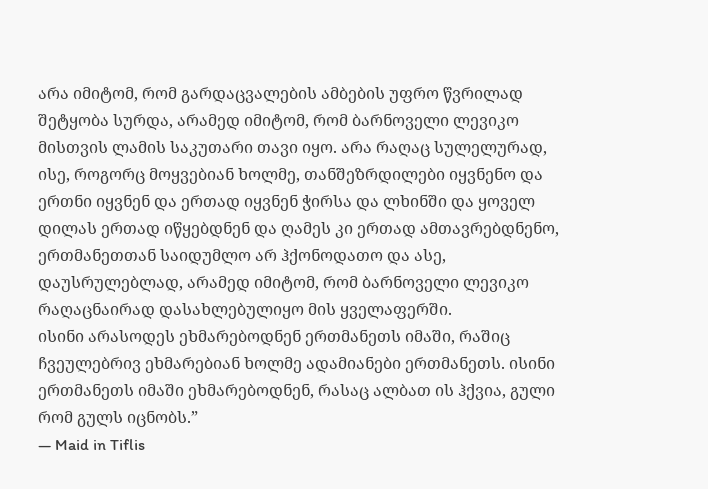არა იმიტომ, რომ გარდაცვალების ამბების უფრო წვრილად შეტყობა სურდა, არამედ იმიტომ, რომ ბარნოველი ლევიკო მისთვის ლამის საკუთარი თავი იყო. არა რაღაც სულელურად, ისე, როგორც მოყვებიან ხოლმე, თანშეზრდილები იყვნენო და ერთნი იყვნენ და ერთად იყვნენ ჭირსა და ლხინში და ყოველ დილას ერთად იწყებდნენ და ღამეს კი ერთად ამთავრებდნენო, ერთმანეთთან საიდუმლო არ ჰქონოდათო და ასე, დაუსრულებლად, არამედ იმიტომ, რომ ბარნოველი ლევიკო რაღაცნაირად დასახლებულიყო მის ყველაფერში.
ისინი არასოდეს ეხმარებოდნენ ერთმანეთს იმაში, რაშიც ჩვეულებრივ ეხმარებიან ხოლმე ადამიანები ერთმანეთს. ისინი ერთმანეთს იმაში ეხმარებოდნენ, რასაც ალბათ ის ჰქვია, გული რომ გულს იცნობს.”
― Maid in Tiflis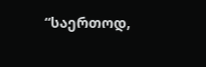“საერთოდ,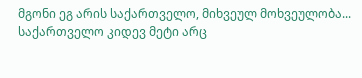მგონი ეგ არის საქართველო, მიხვეულ მოხვეულობა... საქართველო კიდევ მეტი არც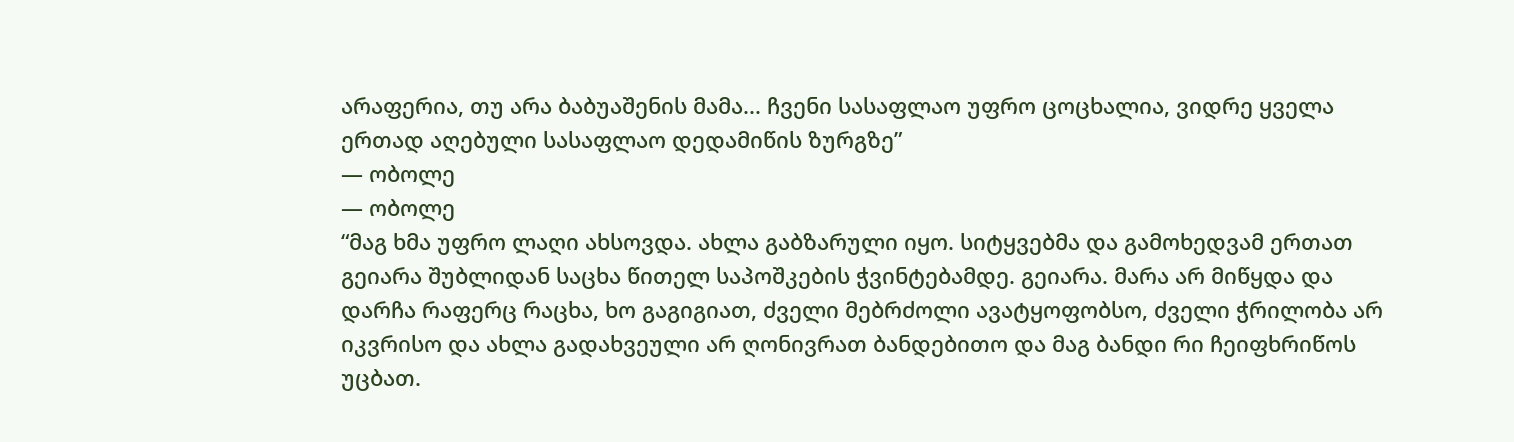არაფერია, თუ არა ბაბუაშენის მამა... ჩვენი სასაფლაო უფრო ცოცხალია, ვიდრე ყველა ერთად აღებული სასაფლაო დედამიწის ზურგზე”
― ობოლე
― ობოლე
“მაგ ხმა უფრო ლაღი ახსოვდა. ახლა გაბზარული იყო. სიტყვებმა და გამოხედვამ ერთათ გეიარა შუბლიდან საცხა წითელ საპოშკების ჭვინტებამდე. გეიარა. მარა არ მიწყდა და დარჩა რაფერც რაცხა, ხო გაგიგიათ, ძველი მებრძოლი ავატყოფობსო, ძველი ჭრილობა არ იკვრისო და ახლა გადახვეული არ ღონივრათ ბანდებითო და მაგ ბანდი რი ჩეიფხრიწოს უცბათ.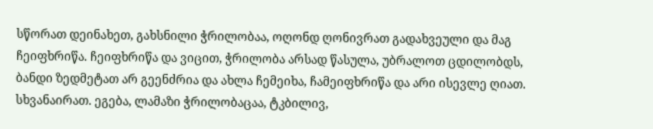სწორათ დეინახეთ, გახსნილი ჭრილობაა, ოღონდ ღონივრათ გადახვეული და მაგ ჩეიფხრიწა. ჩეიფხრიწა და ვიცით, ჭრილობა არსად წასულა, უბრალოთ ცდილობდს, ბანდი ზედმეტათ არ გეენძრია და ახლა ჩემეიხა, ჩამეიფხრიწა და არი ისევლე ღიათ. სხვანაირათ. ეგება, ლამაზი ჭრილობაცაა, ტკბილივ,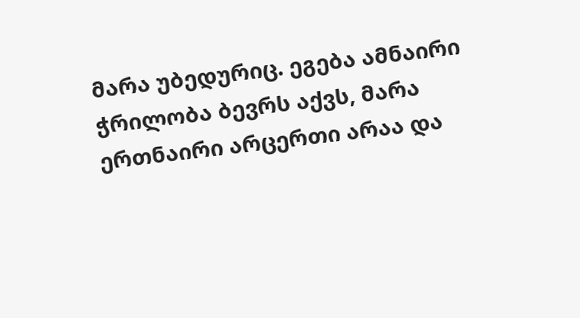მარა უბედურიც. ეგება ამნაირი ჭრილობა ბევრს აქვს, მარა ერთნაირი არცერთი არაა და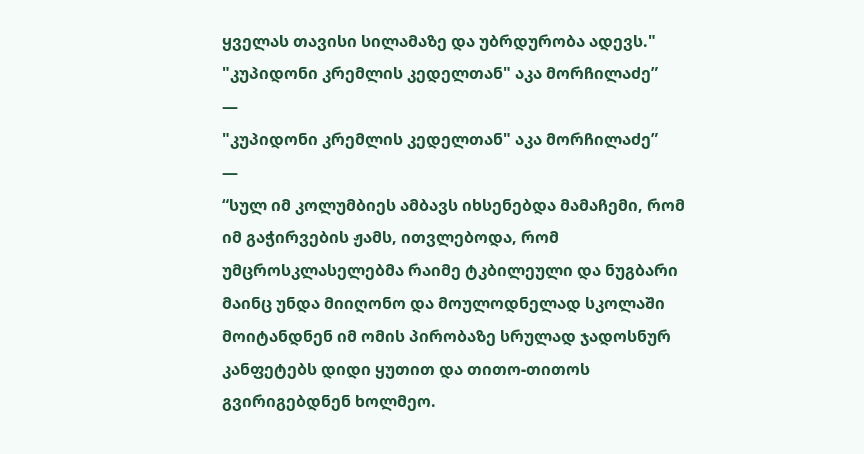ყველას თავისი სილამაზე და უბრდურობა ადევს."
"კუპიდონი კრემლის კედელთან" აკა მორჩილაძე”
―
"კუპიდონი კრემლის კედელთან" აკა მორჩილაძე”
―
“სულ იმ კოლუმბიეს ამბავს იხსენებდა მამაჩემი, რომ იმ გაჭირვების ჟამს, ითვლებოდა, რომ უმცროსკლასელებმა რაიმე ტკბილეული და ნუგბარი მაინც უნდა მიიღონო და მოულოდნელად სკოლაში მოიტანდნენ იმ ომის პირობაზე სრულად ჯადოსნურ კანფეტებს დიდი ყუთით და თითო-თითოს გვირიგებდნენ ხოლმეო.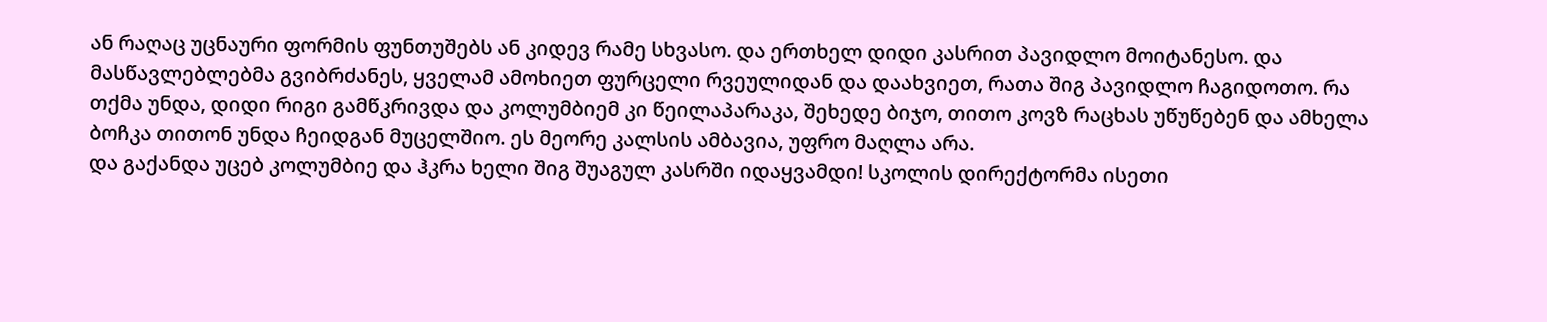ან რაღაც უცნაური ფორმის ფუნთუშებს ან კიდევ რამე სხვასო. და ერთხელ დიდი კასრით პავიდლო მოიტანესო. და მასწავლებლებმა გვიბრძანეს, ყველამ ამოხიეთ ფურცელი რვეულიდან და დაახვიეთ, რათა შიგ პავიდლო ჩაგიდოთო. რა თქმა უნდა, დიდი რიგი გამწკრივდა და კოლუმბიემ კი წეილაპარაკა, შეხედე ბიჯო, თითო კოვზ რაცხას უწუწებენ და ამხელა ბოჩკა თითონ უნდა ჩეიდგან მუცელშიო. ეს მეორე კალსის ამბავია, უფრო მაღლა არა.
და გაქანდა უცებ კოლუმბიე და ჰკრა ხელი შიგ შუაგულ კასრში იდაყვამდი! სკოლის დირექტორმა ისეთი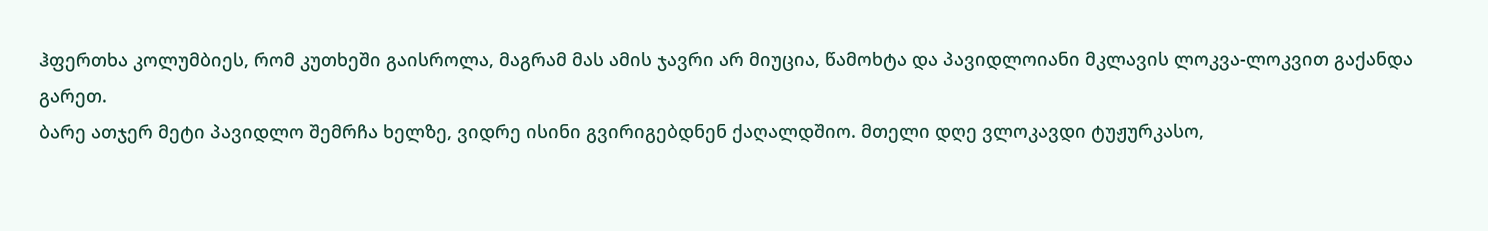ჰფერთხა კოლუმბიეს, რომ კუთხეში გაისროლა, მაგრამ მას ამის ჯავრი არ მიუცია, წამოხტა და პავიდლოიანი მკლავის ლოკვა-ლოკვით გაქანდა გარეთ.
ბარე ათჯერ მეტი პავიდლო შემრჩა ხელზე, ვიდრე ისინი გვირიგებდნენ ქაღალდშიო. მთელი დღე ვლოკავდი ტუჟურკასო,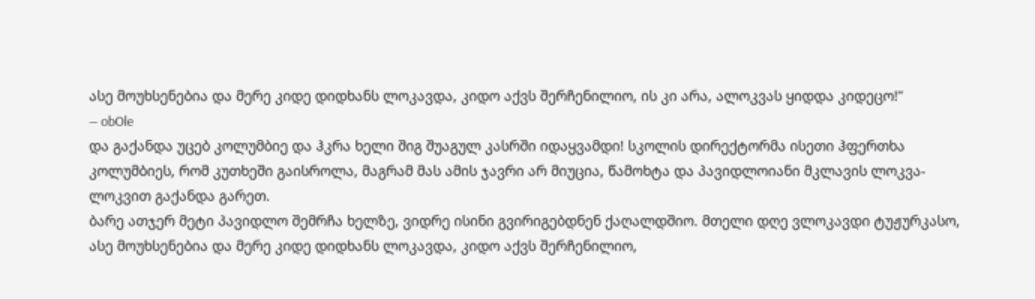ასე მოუხსენებია და მერე კიდე დიდხანს ლოკავდა, კიდო აქვს შერჩენილიო, ის კი არა, ალოკვას ყიდდა კიდეცო!”
― obOle
და გაქანდა უცებ კოლუმბიე და ჰკრა ხელი შიგ შუაგულ კასრში იდაყვამდი! სკოლის დირექტორმა ისეთი ჰფერთხა კოლუმბიეს, რომ კუთხეში გაისროლა, მაგრამ მას ამის ჯავრი არ მიუცია, წამოხტა და პავიდლოიანი მკლავის ლოკვა-ლოკვით გაქანდა გარეთ.
ბარე ათჯერ მეტი პავიდლო შემრჩა ხელზე, ვიდრე ისინი გვირიგებდნენ ქაღალდშიო. მთელი დღე ვლოკავდი ტუჟურკასო, ასე მოუხსენებია და მერე კიდე დიდხანს ლოკავდა, კიდო აქვს შერჩენილიო,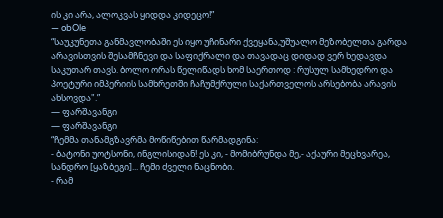ის კი არა, ალოკვას ყიდდა კიდეცო!”
― obOle
“საუკუნეთა განმავლობაში ეს იყო უჩინარი ქვეყანა,უშუალო მეზობელთა გარდა არავისთვის შესამჩნევი და საფიქრალი და თავადაც დიდად ვერ ხედავდა საკუთარ თავს. ბოლო ორას წელიწადს ხომ საერთოდ : რუსულ სამხედრო და პოეტური იმპერიის სამხრეთში ჩაჩუმქრული საქართველოს არსებობა არავის ახსოვდა".”
― ფარშავანგი
― ფარშავანგი
“ჩემმა თანამგზავრმა მოწიწებით წარმადგინა:
- ბატონი უოტსონი, ინგლისიდან! ეს კი, - მომიბრუნდა მე,- აქაური მეცხვარეა, სანდრო [ყაზბეგი]... ჩემი ძველი ნაცნობი.
- რამ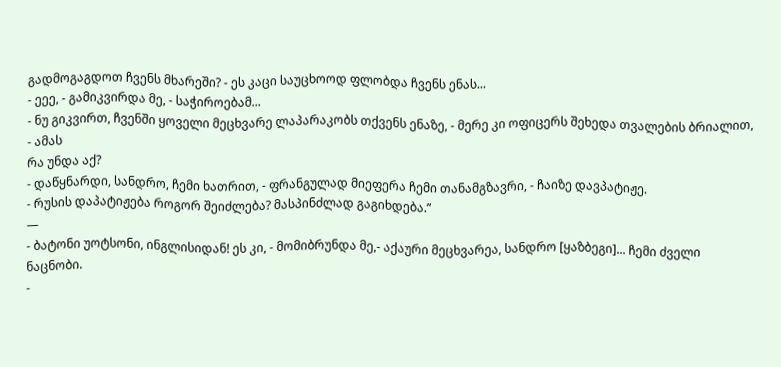გადმოგაგდოთ ჩვენს მხარეში? - ეს კაცი საუცხოოდ ფლობდა ჩვენს ენას...
- ეეე, - გამიკვირდა მე, - საჭიროებამ...
- ნუ გიკვირთ, ჩვენში ყოველი მეცხვარე ლაპარაკობს თქვენს ენაზე, - მერე კი ოფიცერს შეხედა თვალების ბრიალით, - ამას
რა უნდა აქ?
- დაწყნარდი, სანდრო, ჩემი ხათრით, - ფრანგულად მიეფერა ჩემი თანამგზავრი, - ჩაიზე დავპატიჟე.
- რუსის დაპატიჟება როგორ შეიძლება? მასპინძლად გაგიხდება.”
―
- ბატონი უოტსონი, ინგლისიდან! ეს კი, - მომიბრუნდა მე,- აქაური მეცხვარეა, სანდრო [ყაზბეგი]... ჩემი ძველი ნაცნობი.
-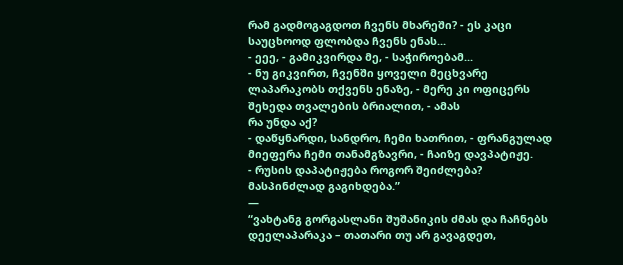რამ გადმოგაგდოთ ჩვენს მხარეში? - ეს კაცი საუცხოოდ ფლობდა ჩვენს ენას...
- ეეე, - გამიკვირდა მე, - საჭიროებამ...
- ნუ გიკვირთ, ჩვენში ყოველი მეცხვარე ლაპარაკობს თქვენს ენაზე, - მერე კი ოფიცერს შეხედა თვალების ბრიალით, - ამას
რა უნდა აქ?
- დაწყნარდი, სანდრო, ჩემი ხათრით, - ფრანგულად მიეფერა ჩემი თანამგზავრი, - ჩაიზე დავპატიჟე.
- რუსის დაპატიჟება როგორ შეიძლება? მასპინძლად გაგიხდება.”
―
“ვახტანგ გორგასლანი შუშანიკის ძმას და ჩაჩნებს დეელაპარაკა – თათარი თუ არ გავაგდეთ,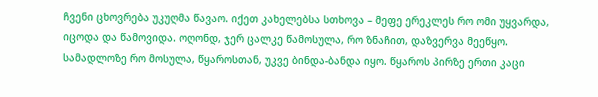ჩვენი ცხოვრება უკუღმა წავაო. იქეთ კახელებსა სთხოვა – მეფე ერეკლეს რო ომი უყვარდა, იცოდა და წამოვიდა. ოღონდ, ჯერ ცალკე წამოსულა, რო ზნაჩით, დაზვერვა მეეწყო. სამადლოზე რო მოსულა, წყაროსთან, უკვე ბინდა-ბანდა იყო. წყაროს პირზე ერთი კაცი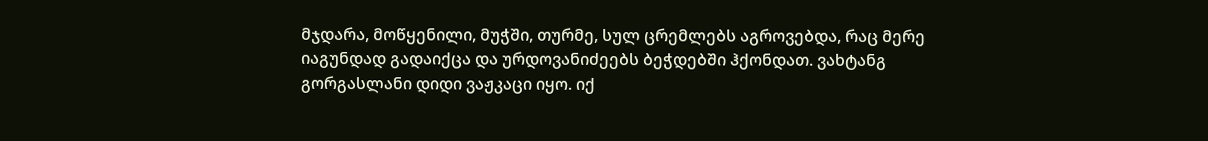მჯდარა, მოწყენილი, მუჭში, თურმე, სულ ცრემლებს აგროვებდა, რაც მერე იაგუნდად გადაიქცა და ურდოვანიძეებს ბეჭდებში ჰქონდათ. ვახტანგ გორგასლანი დიდი ვაჟკაცი იყო. იქ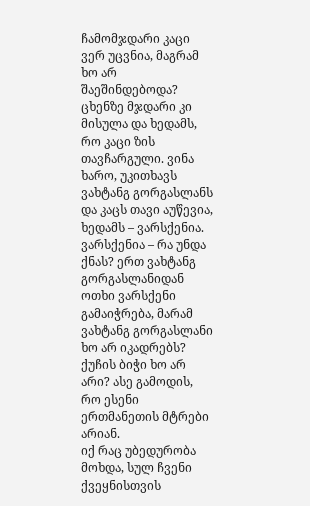ჩამომჯდარი კაცი ვერ უცვნია, მაგრამ ხო არ შაეშინდებოდა? ცხენზე მჯდარი კი მისულა და ხედამს, რო კაცი ზის თავჩარგული. ვინა ხარო, უკითხავს ვახტანგ გორგასლანს და კაცს თავი აუწევია, ხედამს – ვარსქენია. ვარსქენია – რა უნდა ქნას? ერთ ვახტანგ გორგასლანიდან ოთხი ვარსქენი გამაიჭრება, მარამ ვახტანგ გორგასლანი ხო არ იკადრებს? ქუჩის ბიჭი ხო არ არი? ასე გამოდის, რო ესენი ერთმანეთის მტრები არიან.
იქ რაც უბედურობა მოხდა, სულ ჩვენი ქვეყნისთვის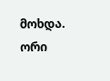მოხდა. ორი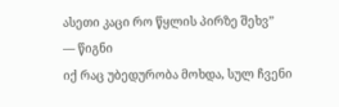ასეთი კაცი რო წყლის პირზე შეხვ”
― წიგნი
იქ რაც უბედურობა მოხდა, სულ ჩვენი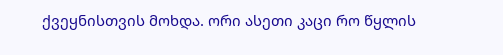ქვეყნისთვის მოხდა. ორი ასეთი კაცი რო წყლის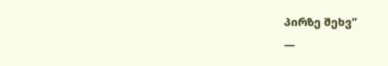პირზე შეხვ”
―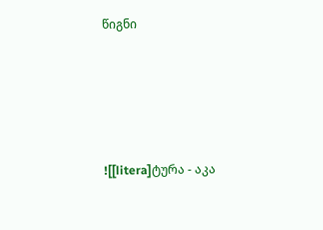წიგნი





![[litera]ტურა - აკა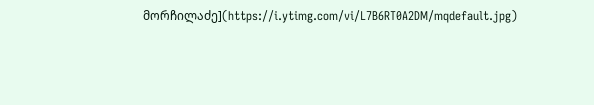მორჩილაძე](https://i.ytimg.com/vi/L7B6RT0A2DM/mqdefault.jpg)